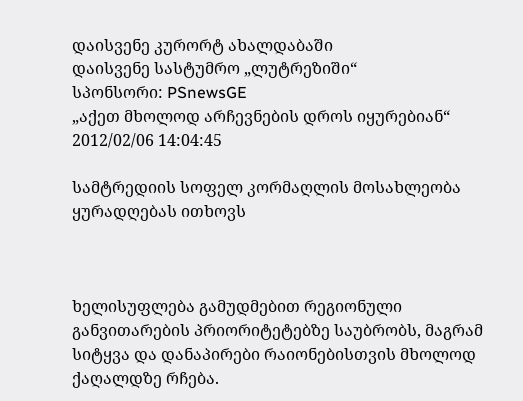დაისვენე კურორტ ახალდაბაში
დაისვენე სასტუმრო „ლუტრეზიში“
სპონსორი: PSnewsGE
„აქეთ მხოლოდ არჩევნების დროს იყურებიან“
2012/02/06 14:04:45

სამტრედიის სოფელ კორმაღლის მოსახლეობა ყურადღებას ითხოვს



ხელისუფლება გამუდმებით რეგიონული განვითარების პრიორიტეტებზე საუბრობს, მაგრამ სიტყვა და დანაპირები რაიონებისთვის მხოლოდ ქაღალდზე რჩება.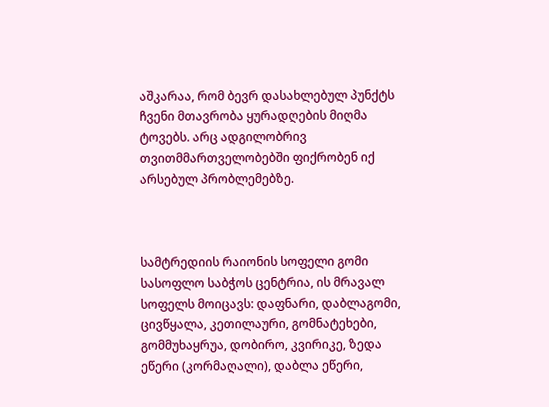აშკარაა, რომ ბევრ დასახლებულ პუნქტს ჩვენი მთავრობა ყურადღების მიღმა ტოვებს. არც ადგილობრივ თვითმმართველობებში ფიქრობენ იქ არსებულ პრობლემებზე.



სამტრედიის რაიონის სოფელი გომი სასოფლო საბჭოს ცენტრია, ის მრავალ სოფელს მოიცავს: დაფნარი, დაბლაგომი, ცივწყალა, კეთილაური, გომნატეხები, გომმუხაყრუა, დობირო, კვირიკე, ზედა ეწერი (კორმაღალი), დაბლა ეწერი,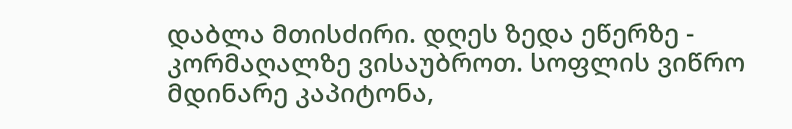დაბლა მთისძირი. დღეს ზედა ეწერზე - კორმაღალზე ვისაუბროთ. სოფლის ვიწრო მდინარე კაპიტონა,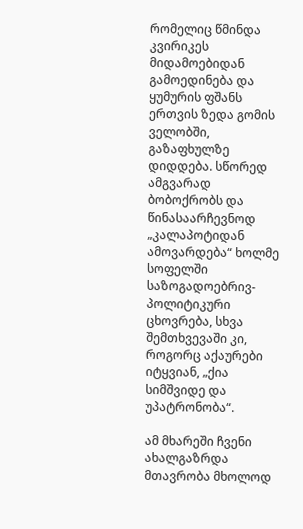რომელიც წმინდა კვირიკეს მიდამოებიდან გამოედინება და ყუმურის ფშანს ერთვის ზედა გომის ველობში, გაზაფხულზე დიდდება. სწორედ ამგვარად ბობოქრობს და წინასაარჩევნოდ „კალაპოტიდან ამოვარდება“ ხოლმე სოფელში საზოგადოებრივ-პოლიტიკური ცხოვრება, სხვა შემთხვევაში კი, როგორც აქაურები იტყვიან, „ქია სიმშვიდე და უპატრონობა“.

ამ მხარეში ჩვენი ახალგაზრდა მთავრობა მხოლოდ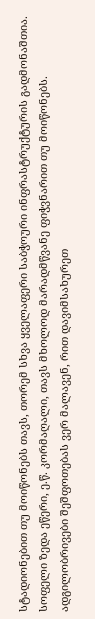სტადიონებით თუ მოიწონებს თავს, თორემ სხვა ყველაფერი საბჭოური ინფრასტრუქტურის გადმონაშთია. სოფელი ზედა ეწერი, ე.წ. კორმაღალი, თავს მხოლოდ მარადმწვანე ფიჭვნარით თუ მოიწონებს. ადგილობრივები შეშფოთებას ვერ მალავენ, რით დავიმსახურეთ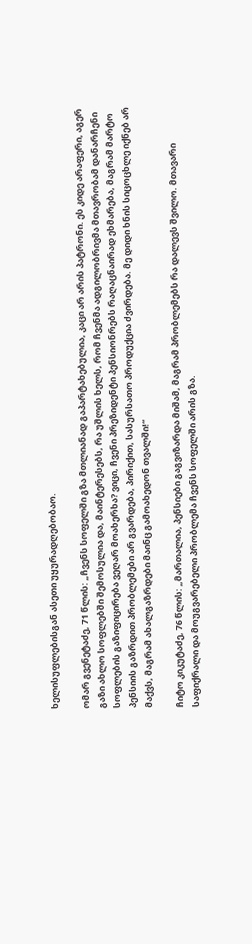ხელისუფლებისგან ასეთი უყურადღებობაო.

ომარ გვენეტაძე, 71 წლის: „ჩვენს სოფელში გზა მთლიანად გაპარტახებულია, კაცი არ არის პატრონი. ეს კიდე არაფერი, აგერ გაზი ახლო სოფლებში შემოსულია და, მაინტერესებს, რა უშლის ხელს, რომ ჩვენმა ადგილობრივმა მთავრობამ დანარჩენი სოფლების გაზიფიცირება ვეღარ მოახერხა? ვიცი, ჩვენი პრეზიდენტი პენსიონრებს რაღაცნაირად ეხმარება, მაგრამ მარტო პენსიის გაზრდით პრობლემები არ გვარდება, პირიქით, სასურსათო პროდუქცია ძვირდება. მე დიდი ხნის სიცოცხლე იქნებ არ მაქვს, მაგრამ ახალგაზრდები მაინც გამოახედონ თვალში!“

ჩიტო კიკუტაძე, 76 წლის: „მართალია, პენსიები გაგვიზარდა მიშამ, მაგრამ პრობლემებს რა დალევს შვილო. მთავარი საფიქრალი და მოუგვარებელი პრობლემა ჩვენს სოფელში არის გზა.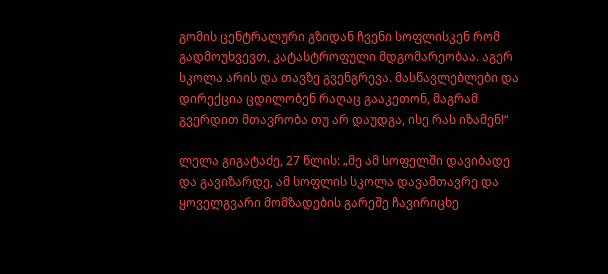გომის ცენტრალური გზიდან ჩვენი სოფლისკენ რომ გადმოუხვევთ, კატასტროფული მდგომარეობაა. აგერ სკოლა არის და თავზე გვენგრევა. მასწავლებლები და დირექცია ცდილობენ რაღაც გააკეთონ, მაგრამ გვერდით მთავრობა თუ არ დაუდგა, ისე რას იზამენ!“

ლელა გიგატაძე, 27 წლის: „მე ამ სოფელში დავიბადე და გავიზარდე, ამ სოფლის სკოლა დავამთავრე და ყოველგვარი მომზადების გარეშე ჩავირიცხე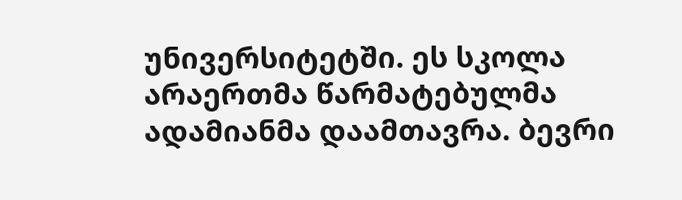უნივერსიტეტში. ეს სკოლა არაერთმა წარმატებულმა ადამიანმა დაამთავრა. ბევრი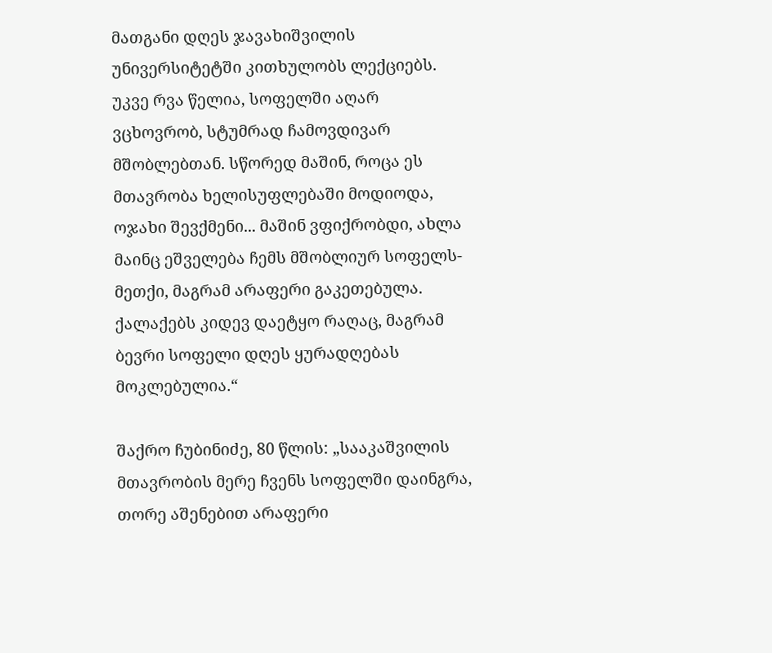მათგანი დღეს ჯავახიშვილის უნივერსიტეტში კითხულობს ლექციებს. უკვე რვა წელია, სოფელში აღარ ვცხოვრობ, სტუმრად ჩამოვდივარ მშობლებთან. სწორედ მაშინ, როცა ეს მთავრობა ხელისუფლებაში მოდიოდა, ოჯახი შევქმენი... მაშინ ვფიქრობდი, ახლა მაინც ეშველება ჩემს მშობლიურ სოფელს-მეთქი, მაგრამ არაფერი გაკეთებულა. ქალაქებს კიდევ დაეტყო რაღაც, მაგრამ ბევრი სოფელი დღეს ყურადღებას მოკლებულია.“

შაქრო ჩუბინიძე, 80 წლის: „სააკაშვილის მთავრობის მერე ჩვენს სოფელში დაინგრა, თორე აშენებით არაფერი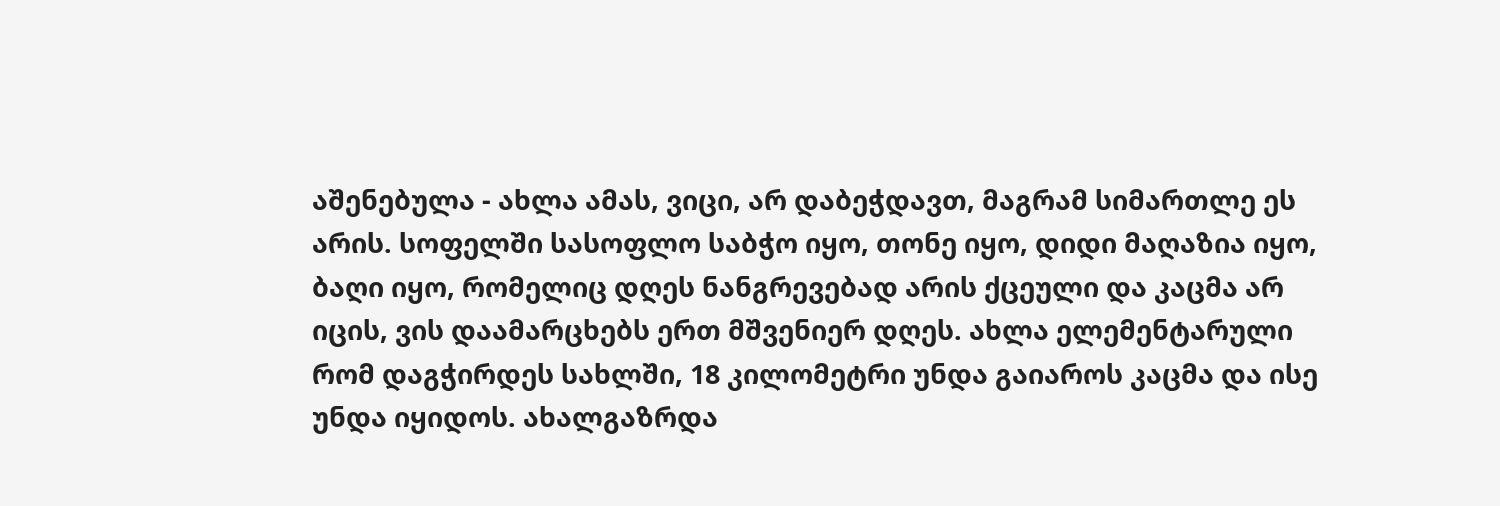აშენებულა - ახლა ამას, ვიცი, არ დაბეჭდავთ, მაგრამ სიმართლე ეს არის. სოფელში სასოფლო საბჭო იყო, თონე იყო, დიდი მაღაზია იყო, ბაღი იყო, რომელიც დღეს ნანგრევებად არის ქცეული და კაცმა არ იცის, ვის დაამარცხებს ერთ მშვენიერ დღეს. ახლა ელემენტარული რომ დაგჭირდეს სახლში, 18 კილომეტრი უნდა გაიაროს კაცმა და ისე უნდა იყიდოს. ახალგაზრდა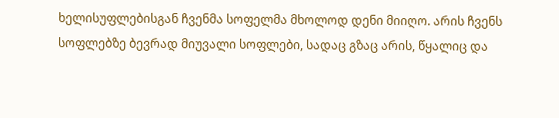ხელისუფლებისგან ჩვენმა სოფელმა მხოლოდ დენი მიიღო. არის ჩვენს სოფლებზე ბევრად მიუვალი სოფლები, სადაც გზაც არის, წყალიც და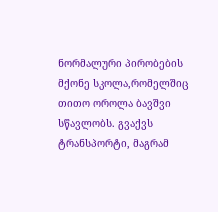ნორმალური პირობების მქონე სკოლა,რომელშიც თითო ოროლა ბავშვი სწავლობს. გვაქვს ტრანსპორტი, მაგრამ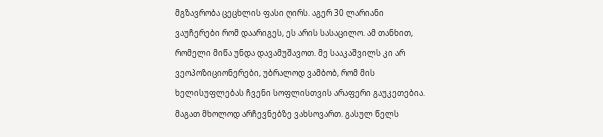მგზავრობა ცეცხლის ფასი ღირს. აგერ 30 ლარიანი ვაუჩერები რომ დაარიგეს, ეს არის სასაცილო. ამ თანხით, რომელი მიწა უნდა დავამუშავოთ. მე სააკაშვილს კი არ ვეოპოზიციონერები, უბრალოდ ვამბობ, რომ მის ხელისუფლებას ჩვენი სოფლისთვის არაფერი გაუკეთებია. მაგათ მხოლოდ არჩევნებზე ვახსოვართ. გასულ წელს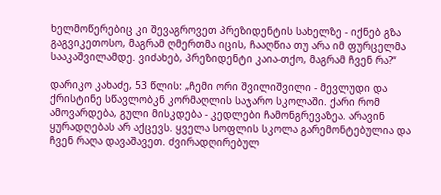ხელმოწერებიც კი შევაგროვეთ პრეზიდენტის სახელზე - იქნებ გზა გაგვიკეთოსო, მაგრამ ღმერთმა იცის, ჩააღწია თუ არა იმ ფურცელმა სააკაშვილამდე. ვიძახებ, პრეზიდენტი კაია-თქო, მაგრამ ჩვენ რა?“

დარიკო კახაძე, 53 წლის: „ჩემი ორი შვილიშვილი - მევლუდი და ქრისტინე სწავლობკნ კორმაღლის საჯარო სკოლაში. ქარი რომ ამოვარდება, გული მისკდება - კედლები ჩამონგრევაზეა. არავინ ყურადღებას არ აქცევს. ყველა სოფლის სკოლა გარემონტებულია და ჩვენ რაღა დავაშავეთ. ძვირადღირებულ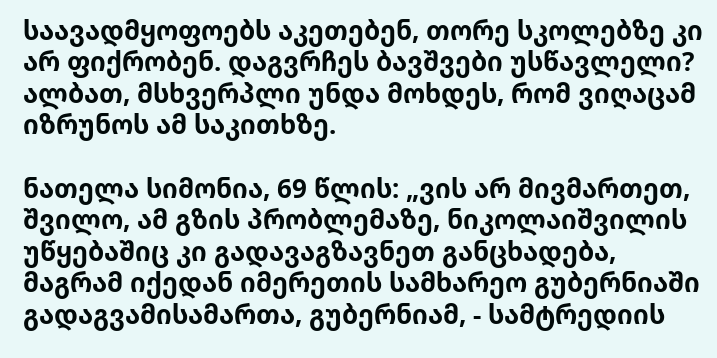საავადმყოფოებს აკეთებენ, თორე სკოლებზე კი არ ფიქრობენ. დაგვრჩეს ბავშვები უსწავლელი? ალბათ, მსხვერპლი უნდა მოხდეს, რომ ვიღაცამ იზრუნოს ამ საკითხზე.

ნათელა სიმონია, 69 წლის: „ვის არ მივმართეთ, შვილო, ამ გზის პრობლემაზე, ნიკოლაიშვილის უწყებაშიც კი გადავაგზავნეთ განცხადება, მაგრამ იქედან იმერეთის სამხარეო გუბერნიაში გადაგვამისამართა, გუბერნიამ, - სამტრედიის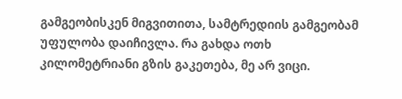გამგეობისკენ მიგვითითა, სამტრედიის გამგეობამ უფულობა დაიჩივლა. რა გახდა ოთხ კილომეტრიანი გზის გაკეთება, მე არ ვიცი.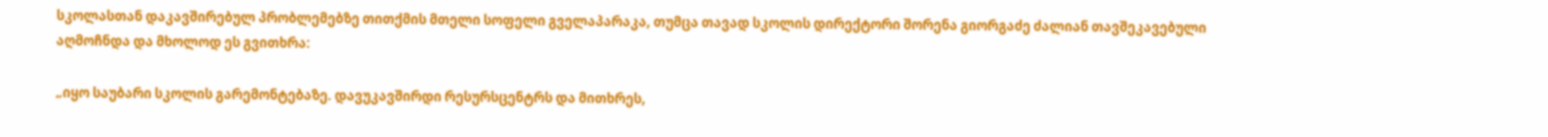სკოლასთან დაკავშირებულ პრობლემებზე თითქმის მთელი სოფელი გველაპარაკა, თუმცა თავად სკოლის დირექტორი შორენა გიორგაძე ძალიან თავშეკავებული აღმოჩნდა და მხოლოდ ეს გვითხრა:

„იყო საუბარი სკოლის გარემონტებაზე. დავუკავშირდი რესურსცენტრს და მითხრეს,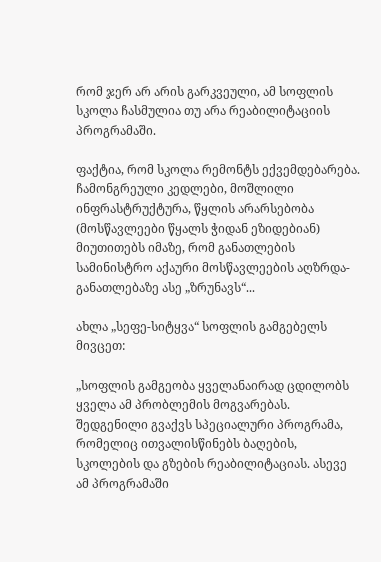რომ ჯერ არ არის გარკვეული, ამ სოფლის სკოლა ჩასმულია თუ არა რეაბილიტაციის პროგრამაში.

ფაქტია, რომ სკოლა რემონტს ექვემდებარება. ჩამონგრეული კედლები, მოშლილი ინფრასტრუქტურა, წყლის არარსებობა (მოსწავლეები წყალს ჭიდან ეზიდებიან) მიუთითებს იმაზე, რომ განათლების სამინისტრო აქაური მოსწავლეების აღზრდა-განათლებაზე ასე „ზრუნავს“...

ახლა „სეფე-სიტყვა“ სოფლის გამგებელს მივცეთ:

„სოფლის გამგეობა ყველანაირად ცდილობს ყველა ამ პრობლემის მოგვარებას. შედგენილი გვაქვს სპეციალური პროგრამა, რომელიც ითვალისწინებს ბაღების, სკოლების და გზების რეაბილიტაციას. ასევე ამ პროგრამაში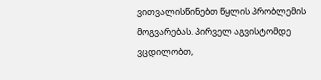ვითვალისწინებთ წყლის პრობლემის მოგვარებას. პირველ აგვისტომდე ვცდილობთ,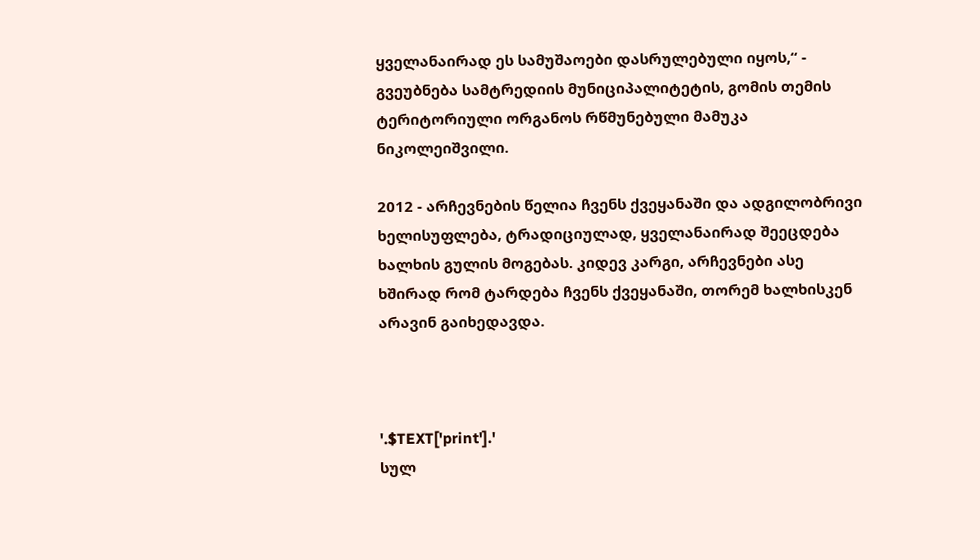ყველანაირად ეს სამუშაოები დასრულებული იყოს,“ - გვეუბნება სამტრედიის მუნიციპალიტეტის, გომის თემის ტერიტორიული ორგანოს რწმუნებული მამუკა ნიკოლეიშვილი.

2012 - არჩევნების წელია ჩვენს ქვეყანაში და ადგილობრივი ხელისუფლება, ტრადიციულად, ყველანაირად შეეცდება ხალხის გულის მოგებას. კიდევ კარგი, არჩევნები ასე ხშირად რომ ტარდება ჩვენს ქვეყანაში, თორემ ხალხისკენ არავინ გაიხედავდა.



'.$TEXT['print'].'
სულ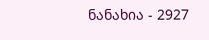ნანახია - 2927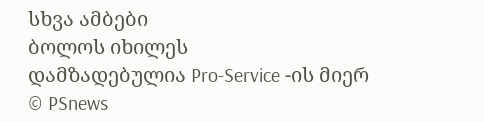სხვა ამბები
ბოლოს იხილეს
დამზადებულია Pro-Service -ის მიერ
© PSnews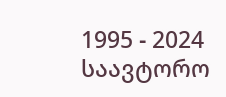1995 - 2024 საავტორო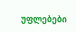უფლებები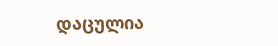დაცულია